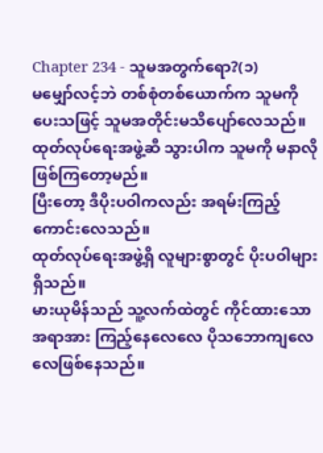Chapter 234 - သူမအတွက်ရော?(၁)
မမျှော်လင့်ဘဲ တစ်စုံတစ်ယောက်က သူမကို ပေးသဖြင့် သူမအတိုင်းမသိပျော်လေသည်။
ထုတ်လုပ်ရေးအဖွဲ့ဆီ သွားပါက သူမကို မနာလိုဖြစ်ကြတော့မည်။
ပြီးတော့ ဒီပိုးပဝါကလည်း အရမ်းကြည့်ကောင်းလေသည်။
ထုတ်လုပ်ရေးအဖွဲ့ရှိ လူများစွာတွင် ပိုးပဝါများရှိသည်။
မားယုမိန်သည် သူ့လက်ထဲတွင် ကိုင်ထားသော အရာအား ကြည့်နေလေလေ ပိုသဘောကျလေလေဖြစ်နေသည်။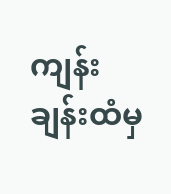ကျန်းချန်းထံမှ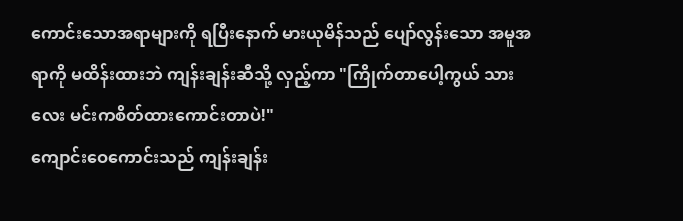ကောင်းသောအရာများကို ရပြီးနောက် မားယုမိန်သည် ပျော်လွန်းသော အမူအရာကို မထိန်းထားဘဲ ကျန်းချန်းဆီသို့ လှည့်ကာ "ကြိုက်တာပေါ့ကွယ် သားလေး မင်းကစိတ်ထားကောင်းတာပဲ!"
ကျောင်းဝေကောင်းသည် ကျန်းချန်း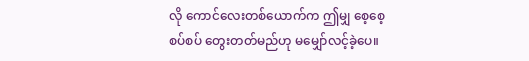လို ကောင်လေးတစ်ယောက်က ဤမျှ စေ့စေ့စပ်စပ် တွေးတတ်မည်ဟု မမျှော်လင့်ခဲ့ပေ။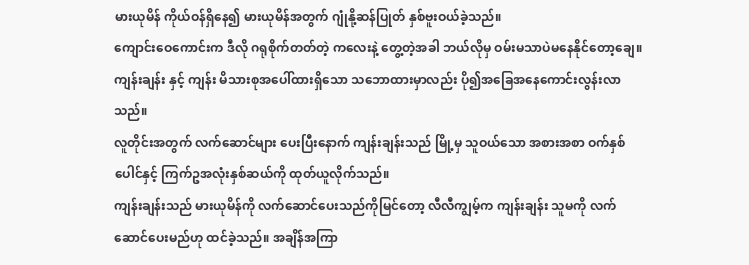မားယုမိန် ကိုယ်ဝန်ရှိနေ၍ မားယုမိန်အတွက် ဂျုံနို့ဆန်ပြုတ် နှစ်ဗူးဝယ်ခဲ့သည်။
ကျောင်းဝေကောင်းက ဒီလို ဂရုစိုက်တတ်တဲ့ ကလေးနဲ့ တွေ့တဲ့အခါ ဘယ်လိုမှ ဝမ်းမသာပဲမနေနိုင်တော့ချေ။ ကျန်းချန်း နှင့် ကျန်း မိသားစုအပေါ်ထားရှိသော သဘောထားမှာလည်း ပို၍အခြေအနေကောင်းလွန်းလာသည်။
လူတိုင်းအတွက် လက်ဆောင်များ ပေးပြီးနောက် ကျန်းချန်းသည် မြို့မှ သူဝယ်သော အစားအစာ ဝက်နှစ်ပေါင်နှင့် ကြက်ဥအလုံးနှစ်ဆယ်ကို ထုတ်ယူလိုက်သည်။
ကျန်းချန်းသည် မားယုမိန်ကို လက်ဆောင်ပေးသည်ကိုမြင်တော့ လီလီကျွမ့်က ကျန်းချန်း သူမကို လက်ဆောင်ပေးမည်ဟု ထင်ခဲ့သည်။ အချိန်အကြာ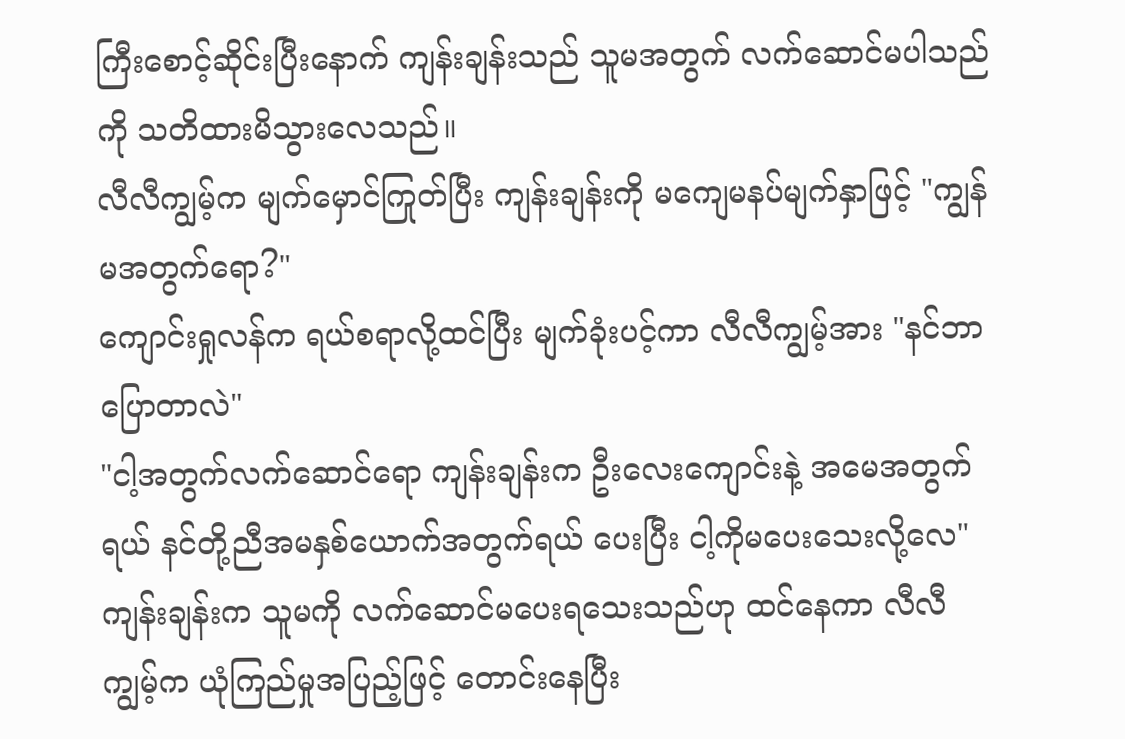ကြီးစောင့်ဆိုင်းပြီးနောက် ကျန်းချန်းသည် သူမအတွက် လက်ဆောင်မပါသည်ကို သတိထားမိသွားလေသည်။
လီလီကျွမ့်က မျက်မှောင်ကြုတ်ပြီး ကျန်းချန်းကို မကျေမနပ်မျက်နှာဖြင့် "ကျွန်မအတွက်ရော?"
ကျောင်းရှုလန်က ရယ်စရာလို့ထင်ပြီး မျက်ခုံးပင့်ကာ လီလီကျွမ့်အား "နင်ဘာပြောတာလဲ"
"ငါ့အတွက်လက်ဆောင်ရော ကျန်းချန်းက ဦးလေးကျောင်းနဲ့ အမေအတွက်ရယ် နင်တို့ညီအမနှစ်ယောက်အတွက်ရယ် ပေးပြီး ငါ့ကိုမပေးသေးလို့လေ" ကျန်းချန်းက သူမကို လက်ဆောင်မပေးရသေးသည်ဟု ထင်နေကာ လီလီကျွမ့်က ယုံကြည်မှုအပြည့်ဖြင့် တောင်းနေပြီး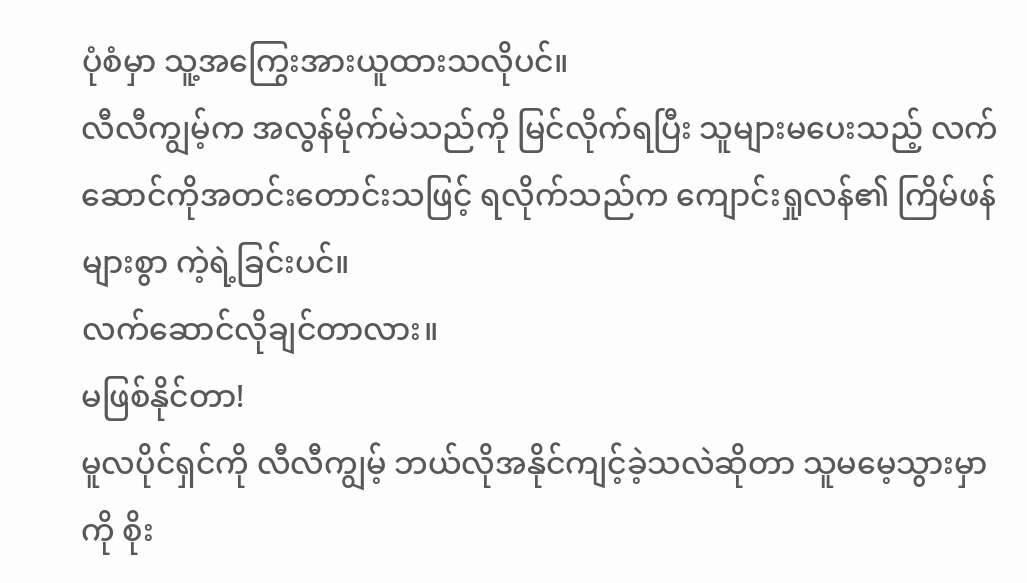ပုံစံမှာ သူ့အကြွေးအားယူထားသလိုပင်။
လီလီကျွမ့်က အလွန်မိုက်မဲသည်ကို မြင်လိုက်ရပြီး သူများမပေးသည့် လက်ဆောင်ကိုအတင်းတောင်းသဖြင့် ရလိုက်သည်က ကျောင်းရှုလန်၏ ကြိမ်ဖန်များစွာ ကဲ့ရဲ့ခြင်းပင်။
လက်ဆောင်လိုချင်တာလား။
မဖြစ်နိုင်တာ!
မူလပိုင်ရှင်ကို လီလီကျွမ့် ဘယ်လိုအနိုင်ကျင့်ခဲ့သလဲဆိုတာ သူမမေ့သွားမှာကို စိုး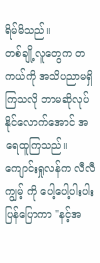ရိမ်မိသည်။
တစ်ချို့လူတွေက တကယ်ကို အသိပညာမရှိကြသလို ဘာမဆိုလုပ်နိုင်လောက်အောင် အရေထူကြသည်။
ကျောင်းရှုလန်က လီလီကျွမ့် ကို ပေါ့ပေါ့ပါးပါး ပြန်ပြောကာ "နင့်အ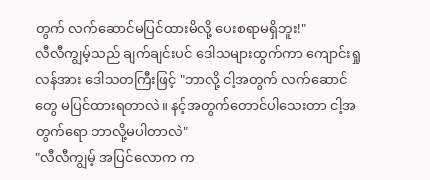တွက် လက်ဆောင်မပြင်ထားမိလို့ ပေးစရာမရှိဘူး!"
လီလီကျွမ့်သည် ချက်ချင်းပင် ဒေါသများထွက်ကာ ကျောင်းရှုလန်အား ဒေါသတကြီးဖြင့် "ဘာလို့ ငါ့အတွက် လက်ဆောင်တွေ မပြင်ထားရတာလဲ။ နင့်အတွက်တောင်ပါသေးတာ ငါ့အတွက်ရော ဘာလို့မပါတာလဲ"
"လီလီကျွမ့် အပြင်လောက က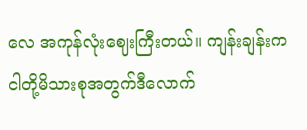လေ အကုန်လုံးဈေးကြီးတယ်။ ကျန်းချန်းက ငါတို့မိသားစုအတွက်ဒီလောက်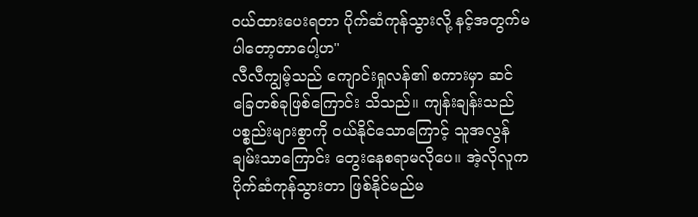ဝယ်ထားပေးရတာ ပိုက်ဆံကုန်သွားလို့ နင့်အတွက်မပါတော့တာပေါ့ဟ"
လီလီကျွမ့်သည် ကျောင်းရှုလန်၏ စကားမှာ ဆင်ခြေတစ်ခုဖြစ်ကြောင်း သိသည်။ ကျန်းချန်းသည် ပစ္စည်းများစွာကို ၀ယ်နိုင်သောကြောင့် သူအလွန်ချမ်းသာကြောင်း တွေးနေစရာမလိုပေ။ အဲ့လိုလူက ပိုက်ဆံကုန်သွားတာ ဖြစ်နိုင်မည်မ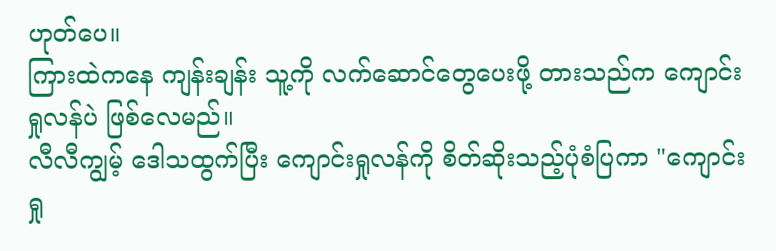ဟုတ်ပေ။
ကြားထဲကနေ ကျန်းချန်း သူ့ကို လက်ဆောင်တွေပေးဖို့ တားသည်က ကျောင်းရှုလန်ပဲ ဖြစ်လေမည်။
လီလီကျွမ့် ဒေါသထွက်ပြီး ကျောင်းရှုလန်ကို စိတ်ဆိုးသည့်ပုံစံပြကာ "ကျောင်းရှု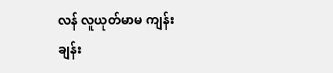လန် လူယုတ်မာမ ကျန်းချန်း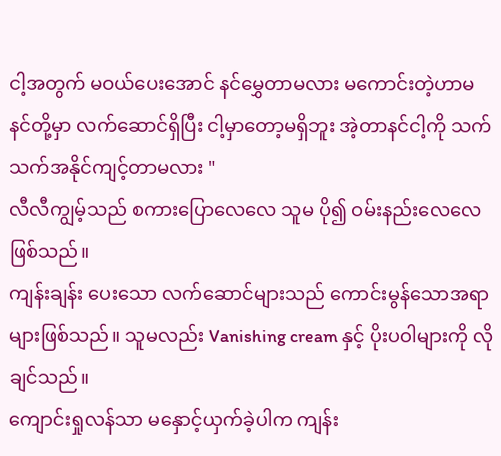ငါ့အတွက် မဝယ်ပေးအောင် နင်မွှေတာမလား မကောင်းတဲ့ဟာမ
နင်တို့မှာ လက်ဆောင်ရှိပြီး ငါ့မှာတော့မရှိဘူး အဲ့တာနင်ငါ့ကို သက်သက်အနိုင်ကျင့်တာမလား "
လီလီကျွမ့်သည် စကားပြောလေလေ သူမ ပို၍ ဝမ်းနည်းလေလေဖြစ်သည်။
ကျန်းချန်း ပေးသော လက်ဆောင်များသည် ကောင်းမွန်သောအရာများဖြစ်သည်။ သူမလည်း Vanishing cream နှင့် ပိုးပဝါများကို လိုချင်သည်။
ကျောင်းရှုလန်သာ မနှောင့်ယှက်ခဲ့ပါက ကျန်း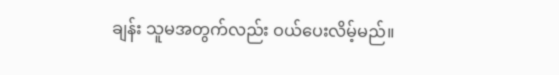ချန်း သူမအတွက်လည်း ဝယ်ပေးလိမ့်မည်။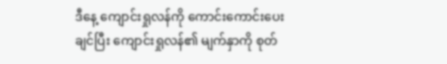ဒီနေ့ ကျောင်းရှုလန်ကို ကောင်းကောင်းပေးချင်ပြီး ကျောင်းရှုလန်၏ မျက်နှာကို စုတ်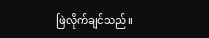ဖြဲလိုက်ချင်သည်။